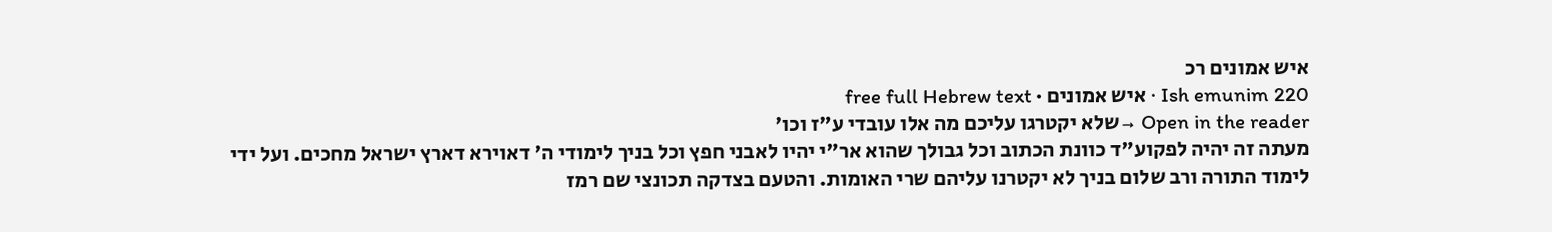איש אמונים רכ
Ish emunim 220 · איש אמונים · free full Hebrew text
Open in the reader →שלא יקטרגו עליכם מה אלו עובדי ע"ז וכו'
מעתה זה יהיה לפקוע"ד כוונת הכתוב וכל גבולך שהוא אר"י יהיו לאבני חפץ וכל בניך לימודי ה' דאוירא דארץ ישראל מחכים. ועל ידי לימוד התורה ורב שלום בניך לא יקטרנו עליהם שרי האומות. והטעם בצדקה תכונצי שם רמז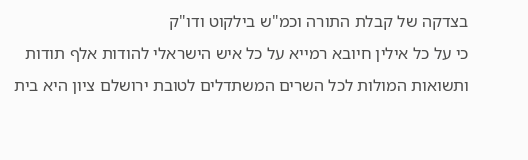בצדקה של קבלת התורה וכמ"ש בילקוט ודו"ק
כי על כל אילין חיובא רמייא על כל איש הישראלי להודות אלף תודות ותשואות המולות לכל השרים המשתדלים לטובת ירושלם ציון היא בית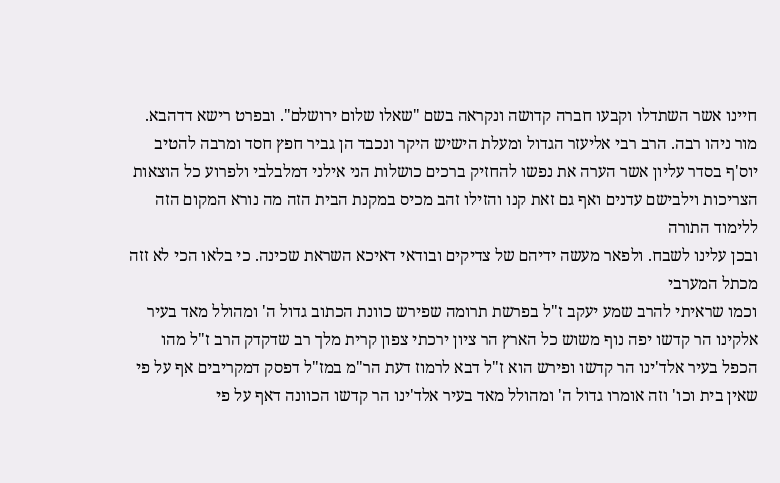חיינו אשר השתדלו וקבעו חברה קדושה ונקראה בשם "שאלו שלום ירושלם". ובפרט רישא דדהבא. מור ניהו רבה. הרב רבי אליעזר הגדול ומעלת הישיש היקר ונכבד הן גביר חפץ חסד ומרבה להטיב יוס'ף בסדר עליון אשר הערה את נפשו להחזיק ברכים כושלות הני אילני דמלבלבי ולפרוע כל הוצאות הצריכות וילבישם עדנים ואף גם זאת קנו והזילו זהב מכיס במקנת הבית הזה מה נורא המקום הזה ללימוד התורה
ובכן עלינו לשבח. ולפאר מעשה ידיהם של צדיקים ובודאי דאיכא השראת שכינה. כי בלאו הכי לא זזה מכתל המערבי
וכמו שראיתי להרב שמע יעקב ז"ל בפרשת תרומה שפירש כוונת הכתוב גדול ה' ומהולל מאד בעיר אלקינו הר קדשו יפה נוף משוש כל הארץ הר ציון ירכתי צפון קרית מלך רב שדקדק הרב ז"ל מהו הכפל בעיר אלד'ינו הר קדשו ופירש הוא ז"ל דבא לרמוז דעת הר"מ במז"ל דפסק דמקריבים אף על פי שאין בית וכו' וזה אומרו גדול ה' ומהולל מאד בעיר אלד'ינו הר קדשו הכוונה דאף על פי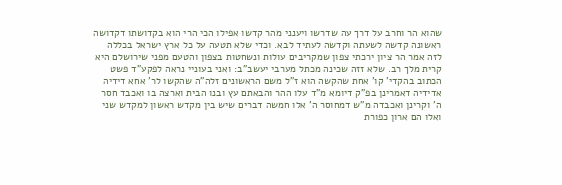שהוא הר וחרב על דרך עה שדרשו ויענני מהר קדשו אפילו הכי הרי הוא בקדושתו דקדושה ראשונה קדשה לשעתה וקדשה לעתיד לבא. וכדי שלא תטעה על כל ארץ ישראל בכללה לזה אמר הר ציון ירכתי צפון שמקריבים עולות ונשחטות בצפון והטעם מפני שירושלם היא קרית מלך רב. שלא זזה שכינה מכתל מערבי יעשב"ב: ואני בעוניי נראה לפקע"ד פשט הכתוב בהקדי' קו' אחת שהקשה הוא ז"ל משם הראשונים זלה"ה שהקשו לר' אחא דידיה אדידיה דאמרינן בפ"ק דיומא מ"ד עלו ההר והבאתם עץ ובנו הבית וארצה בו ואכבד חסר ה' וקרינן ואכבדה מ"ש דמחוסר ה' אלו חמשה דברים שיש בין מקדש ראשון למקדש שני ואלו הם ארון כפורת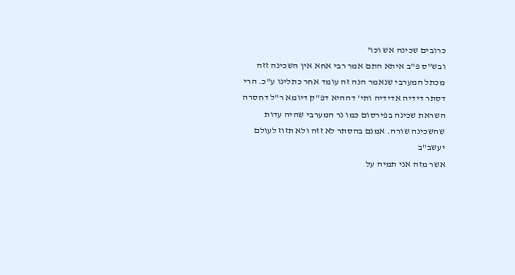כרובים שכינה אש וכו'
ובש"ס פ"ב איתא התם אמר רבי אחא אין השכינה זזה מכתל המערבי שנאמר הנה זה עומד אחר כתלינו ע"כ. הרי דסתר דידיה אדידיה ותי' דההיא דפ"ק דיומא ר"ל דחסרה השראת שכינה בפירסום כמו נר המערבי שהיה עדות שהשכינה שורה. אמנם בהסתר לא זזה ולא תזוז לעולם יעשב"ב
אשר מזה אני תמיה על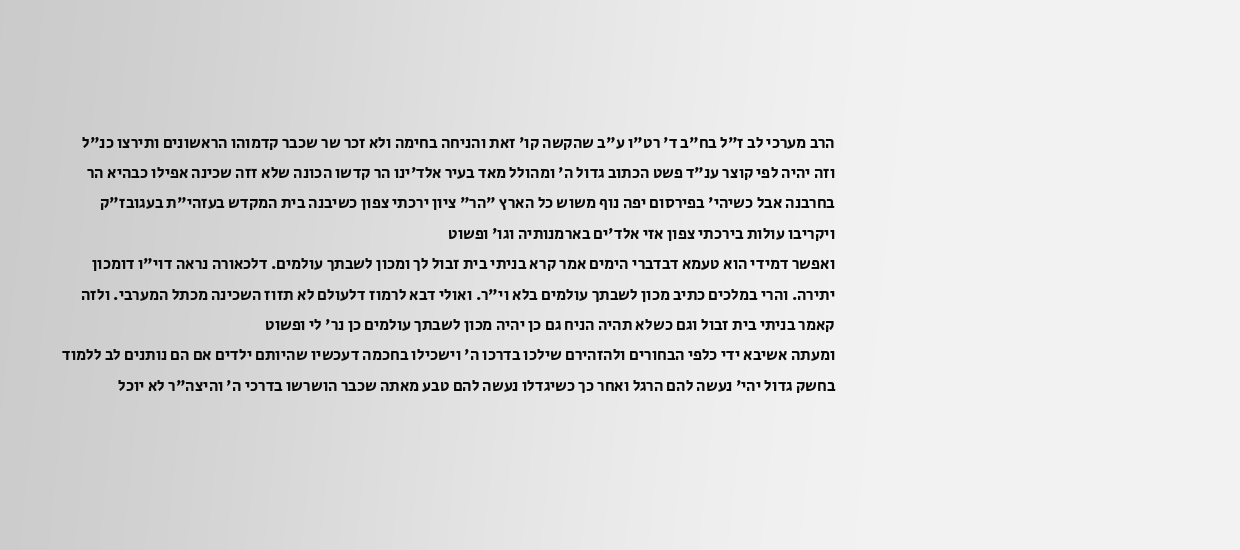הרב מערכי לב ז"ל בח"ב ד' רט"ו ע"ב שהקשה קו' זאת והניחה בחימה ולא זכר שר שכבר קדמוהו הראשונים ותירצו כנ"ל
וזה יהיה לפי קוצר ענ"ד פשט הכתוב גדול ה' ומהולל מאד בעיר אלד'ינו הר קדשו הכונה שלא זזה שכינה אפילו כבהיא הר בחרבנה אבל כשיהי' בפירסום יפה נוף משוש כל הארץ "הר" ציון ירכתי צפון כשיבנה בית המקדש בעזהי"ת בעגובז"ק ויקריבו עולות בירכתי צפון אזי אלד'ים בארמנותיה וגו' ופשוט
ואפשר דמידי הוא טעמא דבדברי הימים אמר קרא בניתי בית זבול לך ומכון לשבתך עולמים. דלכאורה נראה דוי"ו דומכון יתירה. והרי במלכים כתיב מכון לשבתך עולמים בלא וי"ר. ואולי דבא לרמוז דלעולם לא תזוז השכינה מכתל המערבי. ולזה קאמר בניתי בית זבול וגם כשלא תהיה הניח גם כן יהיה מכון לשבתך עולמים כן נר' לי ופשוט
ומעתה אשיבא ידי כלפי הבחורים ולהזהירם שילכו בדרכו ה' וישכילו בחכמה דעכשיו שהיותם ילדים אם הם נותנים לב ללמוד בחשק גדול יהי' נעשה להם הרגל ואחר כך כשיגדלו נעשה להם טבע מאתה שכבר הושרשו בדרכי ה' והיצה"ר לא יוכל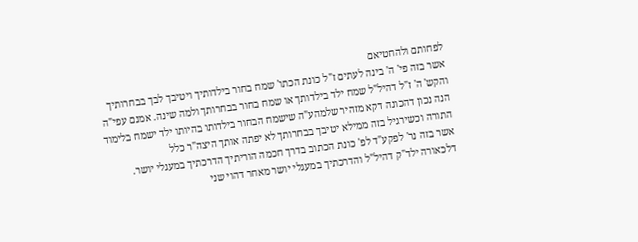לפחותם ולהחטיאם
אשר בזה פי' ה' בינה לעתים ז"ל כונת הכתו' שמח בחור בילדותיך ויטיבך לבך בבחרותיך והקש' ה' ז"ל דהיל"ל שמח ילד בילדותך או שמח בחור בבחרותך ולמה שינה. אמנם עפי"ה הנה נכון דהכונה דקא מזהיר שלמהע"ה שישמח הבחור בילדותו בהיותו ילד ישמח בלימוד התורה וכשירגיל בזה ממילא יטיבך בבחרותך לא יפתה אותך היצה"ר כלל
אשר בזה נר' לפקע"ד לפ' כונת הכתוב בדרך חכמה הוריתיך הדרכתיך במעגלי יושר. דלכאורה ילד"ק דהיל"ל והדרכתיך במעגלי יושר מאחר דהוי שני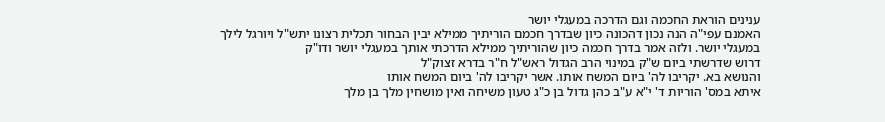ענינים הוראת החכמה וגם הדרכה במעגלי יושר
האמנם עפי"ה הנה נכון דהכונה כיון שבדרך חכמם הוריתיך ממילא יבין הבחור תכלית רצונו יתש"ל ויורגל לילך במעגלי יושר. ולזה אמר בדרך חכמה כיון שהוריתיך ממילא הדרכתי אותך במעגלי יושר ודו"ק
דרוש שדרשתי ביום ש"ק במינוי הרב הגדול ראש"ל ח"ר בדרא זצוק"ל
והנושא בא. יקריבו לה' ביום המשח אותו. אשר יקריבו לה' ביום המשח אותו
איתא במס' הוריות ד' י"א ע"ב כהן גדול בן כ"ג טעון משיחה ואין מושחין מלך בן מלך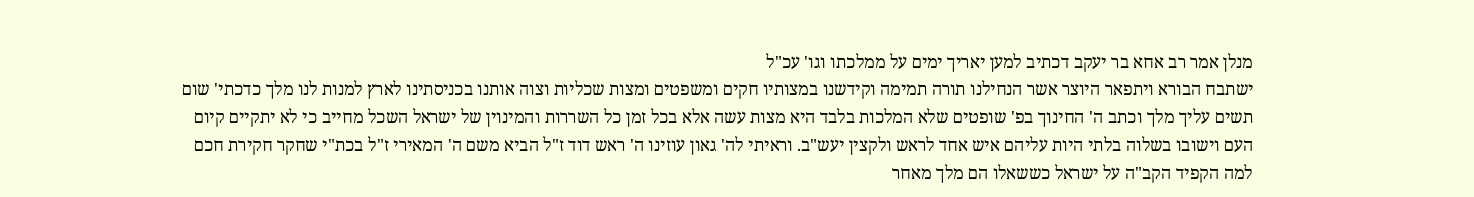מנלן אמר רב אחא בר יעקב דכתיב למען יאריך ימים על ממלכתו וגו' עכ"ל
ישתבח הבורא ויתפאר היוצר אשר הנחילנו תורה תמימה וקידשנו במצותיו חקים ומשפטים ומצות שכליות וצוה אותנו בכניסתינו לארץ למנות לנו מלך כדכתי' שום תשים עליך מלך וכתב ה' החינוך בפ' שופטים שלא המלכות בלבד היא מצות עשה אלא בכל זמן כל השררות והמינוין של ישראל השכל מחייב כי לא יתקיים קיום העם וישובו בשלוה בלתי היות עליהם איש אחד לראש ולקצין יעש"ב. וראיתי לה' גאון עוזינו ה' ראש דוד ז"ל הביא משם ה' המאירי ז"ל בכת"י שחקר חקירת חכם למה הקפיד הקב"ה על ישראל כששאלו הם מלך מאחר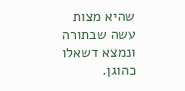שהיא מצות עשה שבתורה ונמצא דשאלו כהוגן.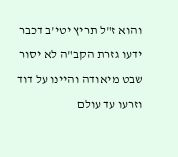והוא ז"ל תריץ יטי'ב דכבר ידעו גזרת הקב"ה לא יסור שבט מיאודה והיינו על דוד וזרעו עד עולם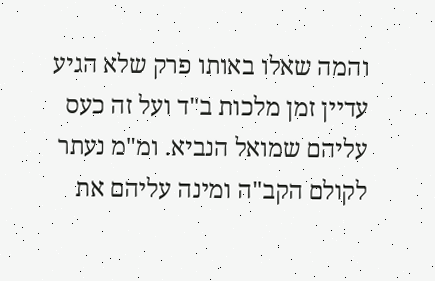והמה שאלו באותו פרק שלא הגיע עדיין זמן מלכות ב"ד ועל זה כעס עליהם שמואל הנביא. ומ"מ נעתר לקולם הקב"ה ומינה עליהם את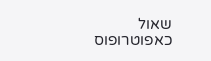שאול כאפוטרופוס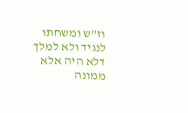וז"ש ומשחתו לנגיד ולא למלך דלא היה אלא ממונה